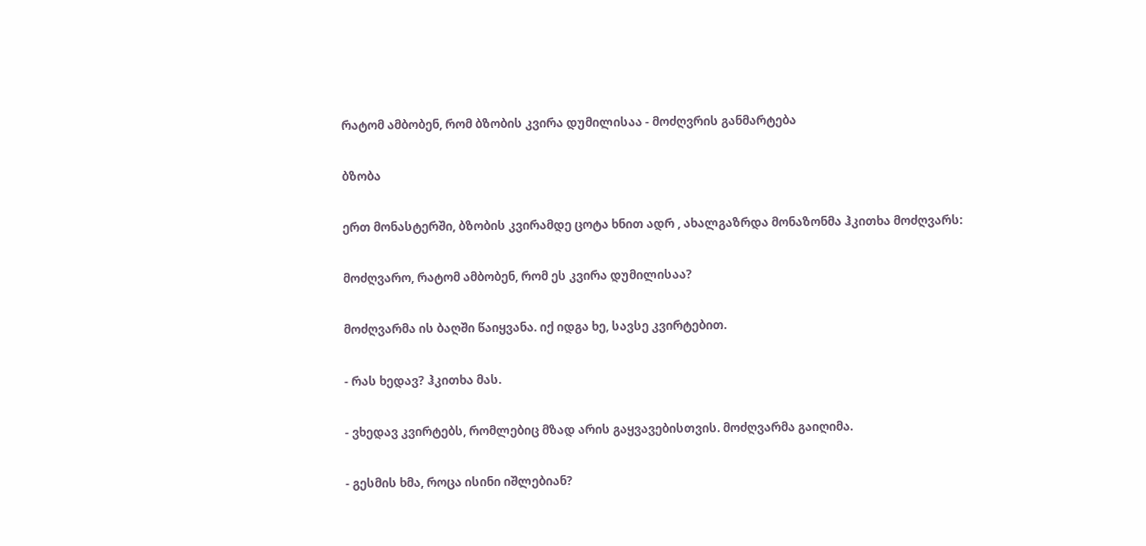რატომ ამბობენ, რომ ბზობის კვირა დუმილისაა - მოძღვრის განმარტება

ბზობა

ერთ მონასტერში, ბზობის კვირამდე ცოტა ხნით ადრ , ახალგაზრდა მონაზონმა ჰკითხა მოძღვარს:

მოძღვარო, რატომ ამბობენ, რომ ეს კვირა დუმილისაა?

მოძღვარმა ის ბაღში წაიყვანა. იქ იდგა ხე, სავსე კვირტებით.

- რას ხედავ? ჰკითხა მას.

- ვხედავ კვირტებს, რომლებიც მზად არის გაყვავებისთვის. მოძღვარმა გაიღიმა.

- გესმის ხმა, როცა ისინი იშლებიან?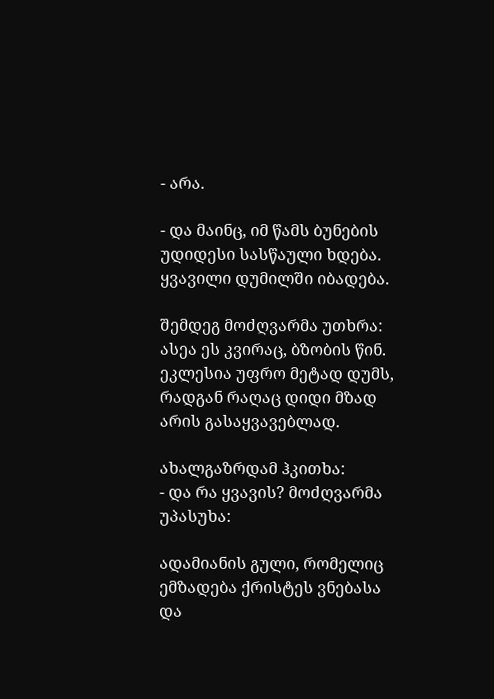- არა.

- და მაინც, იმ წამს ბუნების უდიდესი სასწაული ხდება. ყვავილი დუმილში იბადება.

შემდეგ მოძღვარმა უთხრა: ასეა ეს კვირაც, ბზობის წინ. ეკლესია უფრო მეტად დუმს, რადგან რაღაც დიდი მზად არის გასაყვავებლად.

ახალგაზრდამ ჰკითხა:
- და რა ყვავის? მოძღვარმა უპასუხა:

ადამიანის გული, რომელიც ემზადება ქრისტეს ვნებასა და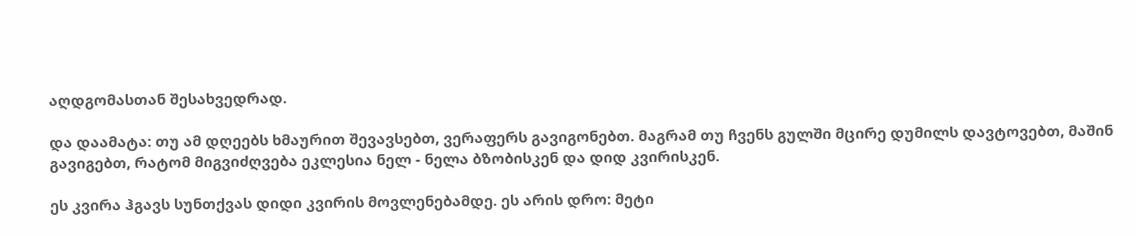აღდგომასთან შესახვედრად.

და დაამატა: თუ ამ დღეებს ხმაურით შევავსებთ, ვერაფერს გავიგონებთ. მაგრამ თუ ჩვენს გულში მცირე დუმილს დავტოვებთ, მაშინ გავიგებთ, რატომ მიგვიძღვება ეკლესია ნელ - ნელა ბზობისკენ და დიდ კვირისკენ.

ეს კვირა ჰგავს სუნთქვას დიდი კვირის მოვლენებამდე. ეს არის დრო: მეტი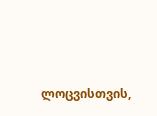ლოცვისთვის,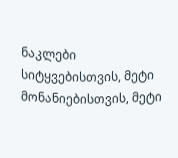ნაკლები სიტყვებისთვის, მეტი მონანიებისთვის, მეტი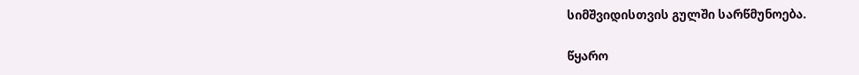სიმშვიდისთვის გულში სარწმუნოება.

წყარო